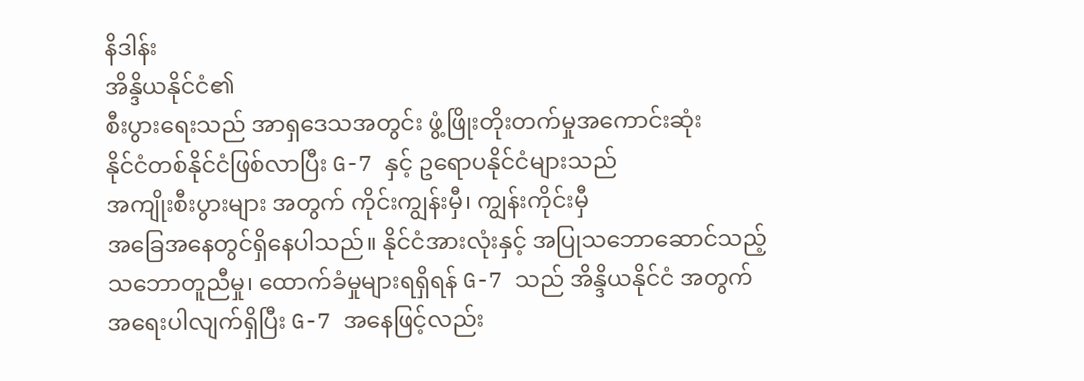နိဒါန်း
အိန္ဒိယနိုင်ငံ၏
စီးပွားရေးသည် အာရှဒေသအတွင်း ဖွံ့ဖြိုးတိုးတက်မှုအကောင်းဆုံး
နိုင်ငံတစ်နိုင်ငံဖြစ်လာပြီး G-7 နှင့် ဥရောပနိုင်ငံများသည်
အကျိုးစီးပွားများ အတွက် ကိုင်းကျွန်းမှီ၊ ကျွန်းကိုင်းမှီ
အခြေအနေတွင်ရှိနေပါသည်။ နိုင်ငံအားလုံးနှင့် အပြုသဘောဆောင်သည့်
သဘောတူညီမှု၊ ထောက်ခံမှုများရရှိရန် G-7 သည် အိန္ဒိယနိုင်ငံ အတွက်
အရေးပါလျက်ရှိပြီး G-7 အနေဖြင့်လည်း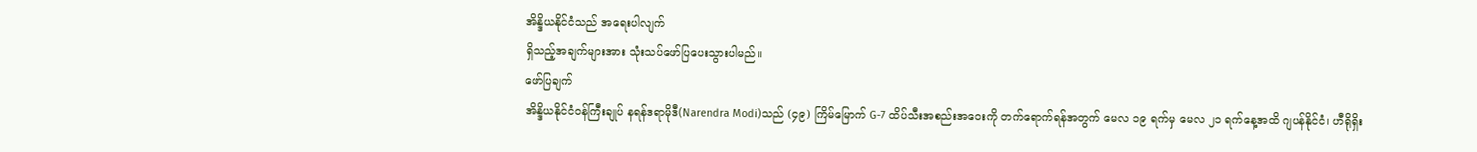အိန္ဒိယနိုင်ငံသည် အရေးပါလျက်
ရှိသည့်အချက်များအား သုံးသပ်ဖော်ပြပေးသွားပါမည်။
ဖော်ပြချက်
အိန္ဒိယနိုင်ငံဝန်ကြီးချုပ် နရန်ဒရာမိုဒီ(Narendra Modi)သည် (၄၉) ကြိမ်မြောက် G-7 ထိပ်သီးအစည်းအဝေးကို တက်ရောက်ရန်အတွက် မေလ ၁၉ ရက်မှ မေလ ၂၁ ရက်နေ့အထိ ဂျပန်နိုင်ငံ၊ ဟီရိုရှိး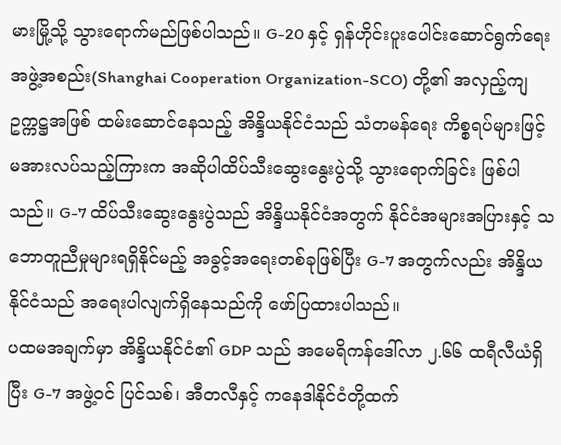မားမြို့သို့ သွားရောက်မည်ဖြစ်ပါသည်။ G-20 နှင့် ရှန်ဟိုင်းပူးပေါင်းဆောင်ရွက်ရေးအဖွဲ့အစည်း(Shanghai Cooperation Organization-SCO) တို့၏ အလှည့်ကျဥက္ကဋ္ဌအဖြစ် ထမ်းဆောင်နေသည့် အိန္ဒိယနိုင်ငံသည် သံတမန်ရေး ကိစ္စရပ်များဖြင့် မအားလပ်သည့်ကြားက အဆိုပါထိပ်သီးဆွေးနွေးပွဲသို့ သွားရောက်ခြင်း ဖြစ်ပါသည်။ G-7 ထိပ်သီးဆွေးနွေးပွဲသည် အိန္ဒိယနိုင်ငံအတွက် နိုင်ငံအများအပြားနှင့် သဘောတူညီမှုများရရှိနိုင်မည့် အခွင့်အရေးတစ်ခုဖြစ်ပြီး G-7 အတွက်လည်း အိန္ဒိယ နိုင်ငံသည် အရေးပါလျက်ရှိနေသည်ကို ဖော်ပြထားပါသည်။
ပထမအချက်မှာ အိန္ဒိယနိုင်ငံ၏ GDP သည် အမေရိကန်ဒေါ်လာ ၂.၆၆ ထရီလီယံရှိပြီး G-7 အဖွဲ့ဝင် ပြင်သစ်၊ အီတလီနှင့် ကနေဒါနိုင်ငံတို့ထက်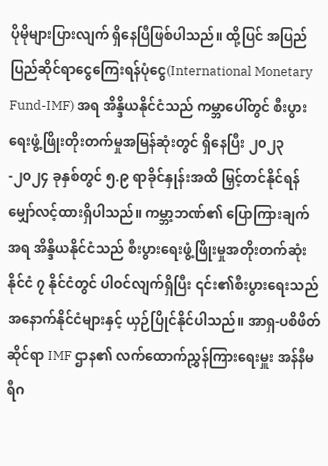ပိုမိုများပြားလျက် ရှိနေပြီဖြစ်ပါသည်။ ထို့ပြင် အပြည်ပြည်ဆိုင်ရာငွေကြေးရန်ပုံငွေ(International Monetary Fund-IMF) အရ အိန္ဒိယနိုင်ငံသည် ကမ္ဘာပေါ်တွင် စီးပွားရေးဖွံ့ဖြိုးတိုးတက်မှုအမြန်ဆုံးတွင် ရှိနေပြီး ၂၀၂၃-၂၀၂၄ ခုနှစ်တွင် ၅.၉ ရာခိုင်နှုန်းအထိ မြှင့်တင်နိုင်ရန် မျှော်လင့်ထားရှိပါသည်။ ကမ္ဘာ့ဘဏ်၏ ပြောကြားချက်အရ အိန္ဒိယနိုင်ငံသည် စီးပွားရေးဖွံ့ဖြိုးမှုအတိုးတက်ဆုံး နိုင်ငံ ၇ နိုင်ငံတွင် ပါဝင်လျက်ရှိပြီး ၎င်း၏စီးပွားရေးသည် အနောက်နိုင်ငံများနှင့် ယှဉ်ပြိုင်နိုင်ပါသည်။ အာရှ-ပစိဖိတ်ဆိုင်ရာ IMF ဌာန၏ လက်ထောက်ညွှန်ကြားရေးမှူး အန်နီမရီဂ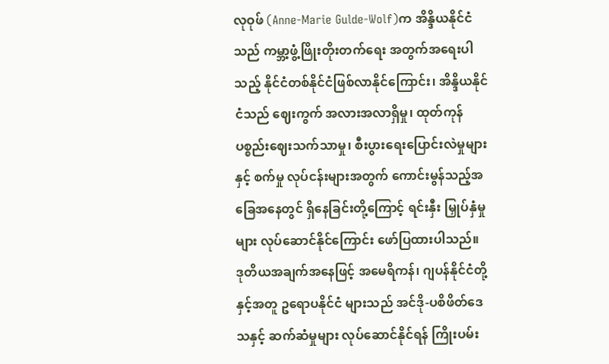လုဝုဖ် (Anne-Marie Gulde-Wolf)က အိန္ဒိယနိုင်ငံသည် ကမ္ဘာ့ဖွံ့ဖြိုးတိုးတက်ရေး အတွက်အရေးပါသည့် နိုင်ငံတစ်နိုင်ငံဖြစ်လာနိုင်ကြောင်း၊ အိန္ဒိယနိုင်ငံသည် ဈေးကွက် အလားအလာရှိမှု၊ ထုတ်ကုန်ပစ္စည်းဈေးသက်သာမှု၊ စီးပွားရေးပြောင်းလဲမှုများနှင့် စက်မှု လုပ်ငန်းများအတွက် ကောင်းမွန်သည့်အခြေအနေတွင် ရှိနေခြင်းတို့ကြောင့် ရင်းနှီး မြှုပ်နှံမှုများ လုပ်ဆောင်နိုင်ကြောင်း ဖော်ပြထားပါသည်။
ဒုတိယအချက်အနေဖြင့် အမေရိကန်၊ ဂျပန်နိုင်ငံတို့နှင့်အတူ ဥရောပနိုင်ငံ များသည် အင်ဒို-ပစိဖိတ်ဒေသနှင့် ဆက်ဆံမှုများ လုပ်ဆောင်နိုင်ရန် ကြိုးပမ်း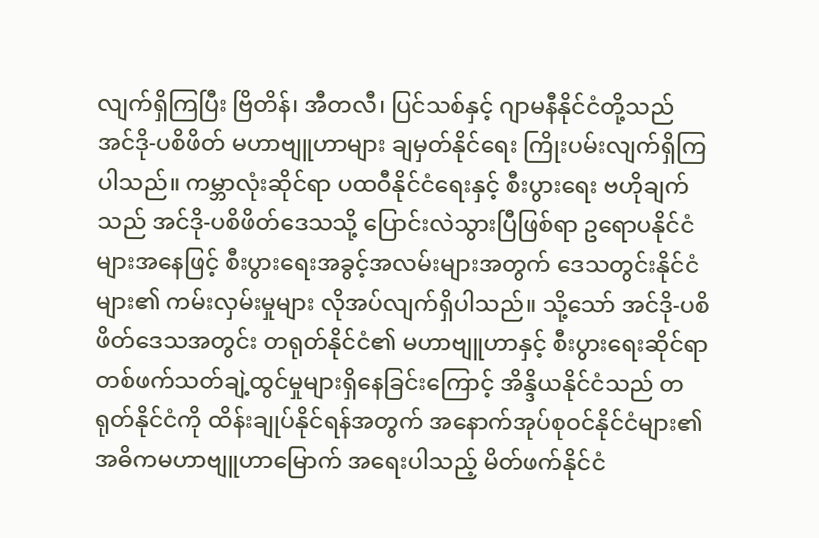လျက်ရှိကြပြီး ဗြိတိန်၊ အီတလီ၊ ပြင်သစ်နှင့် ဂျာမနီနိုင်ငံတို့သည် အင်ဒို-ပစိဖိတ် မဟာဗျူဟာများ ချမှတ်နိုင်ရေး ကြိုးပမ်းလျက်ရှိကြပါသည်။ ကမ္ဘာလုံးဆိုင်ရာ ပထဝီနိုင်ငံရေးနှင့် စီးပွားရေး ဗဟိုချက်သည် အင်ဒို-ပစိဖိတ်ဒေသသို့ ပြောင်းလဲသွားပြီဖြစ်ရာ ဥရောပနိုင်ငံများအနေဖြင့် စီးပွားရေးအခွင့်အလမ်းများအတွက် ဒေသတွင်းနိုင်ငံများ၏ ကမ်းလှမ်းမှုများ လိုအပ်လျက်ရှိပါသည်။ သို့သော် အင်ဒို-ပစိဖိတ်ဒေသအတွင်း တရုတ်နိုင်ငံ၏ မဟာဗျူဟာနှင့် စီးပွားရေးဆိုင်ရာ တစ်ဖက်သတ်ချဲ့ထွင်မှုများရှိနေခြင်းကြောင့် အိန္ဒိယနိုင်ငံသည် တရုတ်နိုင်ငံကို ထိန်းချုပ်နိုင်ရန်အတွက် အနောက်အုပ်စုဝင်နိုင်ငံများ၏ အဓိကမဟာဗျူဟာမြောက် အရေးပါသည့် မိတ်ဖက်နိုင်ငံ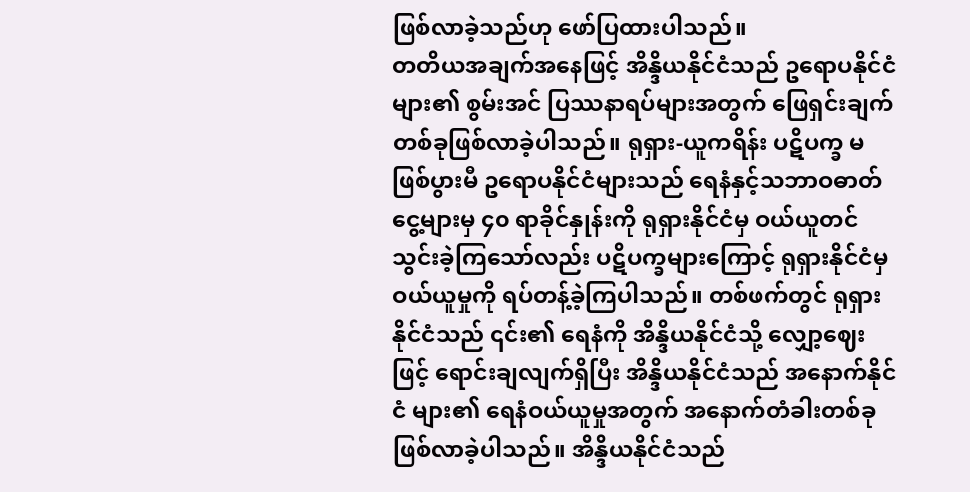ဖြစ်လာခဲ့သည်ဟု ဖော်ပြထားပါသည်။
တတိယအချက်အနေဖြင့် အိန္ဒိယနိုင်ငံသည် ဥရောပနိုင်ငံများ၏ စွမ်းအင် ပြဿနာရပ်များအတွက် ဖြေရှင်းချက်တစ်ခုဖြစ်လာခဲ့ပါသည်။ ရုရှား-ယူကရိန်း ပဋိပက္ခ မဖြစ်ပွားမီ ဥရောပနိုင်ငံများသည် ရေနံနှင့်သဘာဝဓာတ်ငွေ့များမှ ၄၀ ရာခိုင်နှုန်းကို ရုရှားနိုင်ငံမှ ဝယ်ယူတင်သွင်းခဲ့ကြသော်လည်း ပဋိပက္ခများကြောင့် ရုရှားနိုင်ငံမှ ဝယ်ယူမှုကို ရပ်တန့်ခဲ့ကြပါသည်။ တစ်ဖက်တွင် ရုရှားနိုင်ငံသည် ၎င်း၏ ရေနံကို အိန္ဒိယနိုင်ငံသို့ လျှော့ဈေးဖြင့် ရောင်းချလျက်ရှိပြီး အိန္ဒိယနိုင်ငံသည် အနောက်နိုင်ငံ များ၏ ရေနံဝယ်ယူမှုအတွက် အနောက်တံခါးတစ်ခု ဖြစ်လာခဲ့ပါသည်။ အိန္ဒိယနိုင်ငံသည်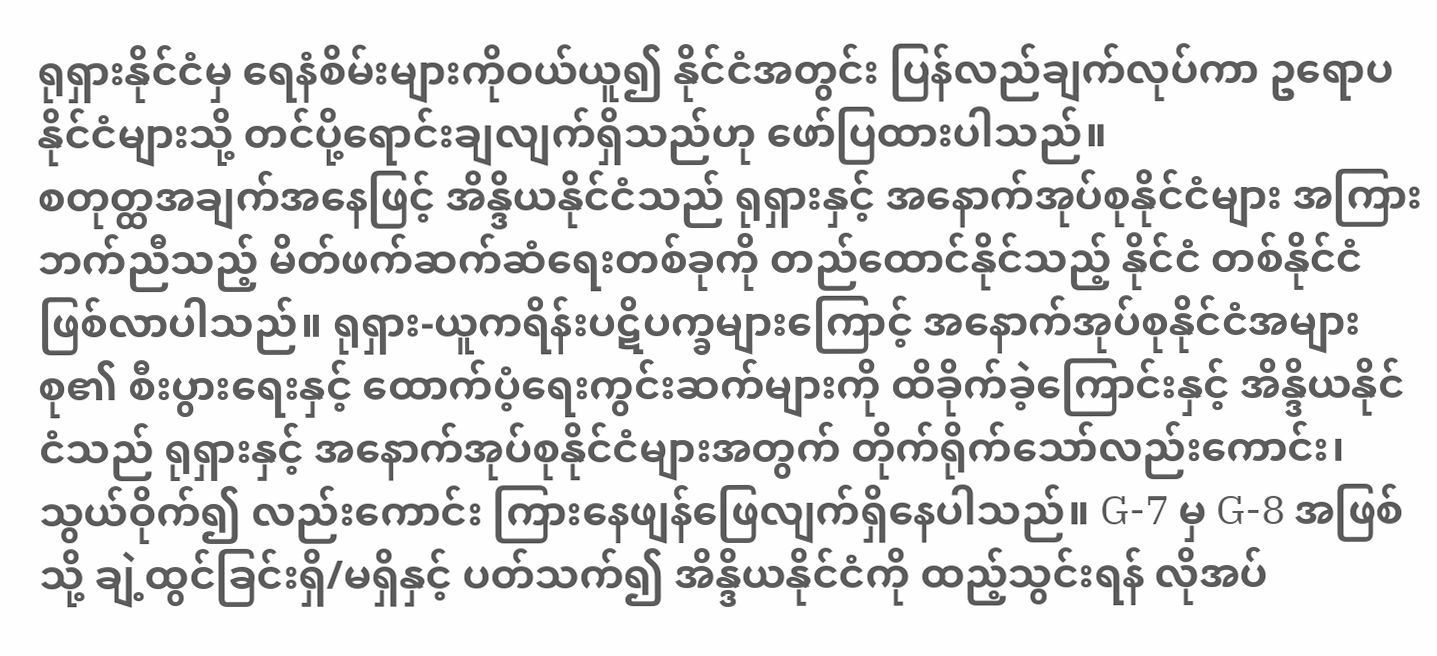ရုရှားနိုင်ငံမှ ရေနံစိမ်းများကိုဝယ်ယူ၍ နိုင်ငံအတွင်း ပြန်လည်ချက်လုပ်ကာ ဥရောပ နိုင်ငံများသို့ တင်ပို့ရောင်းချလျက်ရှိသည်ဟု ဖော်ပြထားပါသည်။
စတုတ္ထအချက်အနေဖြင့် အိန္ဒိယနိုင်ငံသည် ရုရှားနှင့် အနောက်အုပ်စုနိုင်ငံများ အကြား ဘက်ညီသည့် မိတ်ဖက်ဆက်ဆံရေးတစ်ခုကို တည်ထောင်နိုင်သည့် နိုင်ငံ တစ်နိုင်ငံဖြစ်လာပါသည်။ ရုရှား-ယူကရိန်းပဋိပက္ခများကြောင့် အနောက်အုပ်စုနိုင်ငံအများစု၏ စီးပွားရေးနှင့် ထောက်ပံ့ရေးကွင်းဆက်များကို ထိခိုက်ခဲ့ကြောင်းနှင့် အိန္ဒိယနိုင်ငံသည် ရုရှားနှင့် အနောက်အုပ်စုနိုင်ငံများအတွက် တိုက်ရိုက်သော်လည်းကောင်း၊ သွယ်ဝိုက်၍ လည်းကောင်း ကြားနေဖျန်ဖြေလျက်ရှိနေပါသည်။ G-7 မှ G-8 အဖြစ်သို့ ချဲ့ထွင်ခြင်းရှိ/မရှိနှင့် ပတ်သက်၍ အိန္ဒိယနိုင်ငံကို ထည့်သွင်းရန် လိုအပ်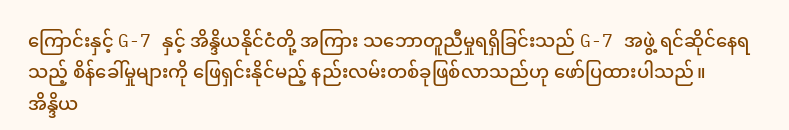ကြောင်းနှင့် G-7 နှင့် အိန္ဒိယနိုင်ငံတို့ အကြား သဘောတူညီမှုရရှိခြင်းသည် G-7 အဖွဲ့ ရင်ဆိုင်နေရသည့် စိန်ခေါ်မှုများကို ဖြေရှင်းနိုင်မည့် နည်းလမ်းတစ်ခုဖြစ်လာသည်ဟု ဖော်ပြထားပါသည်။
အိန္ဒိယ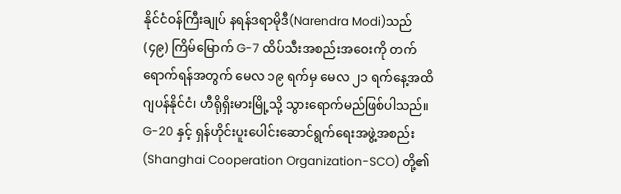နိုင်ငံဝန်ကြီးချုပ် နရန်ဒရာမိုဒီ(Narendra Modi)သည် (၄၉) ကြိမ်မြောက် G-7 ထိပ်သီးအစည်းအဝေးကို တက်ရောက်ရန်အတွက် မေလ ၁၉ ရက်မှ မေလ ၂၁ ရက်နေ့အထိ ဂျပန်နိုင်ငံ၊ ဟီရိုရှိးမားမြို့သို့ သွားရောက်မည်ဖြစ်ပါသည်။ G-20 နှင့် ရှန်ဟိုင်းပူးပေါင်းဆောင်ရွက်ရေးအဖွဲ့အစည်း(Shanghai Cooperation Organization-SCO) တို့၏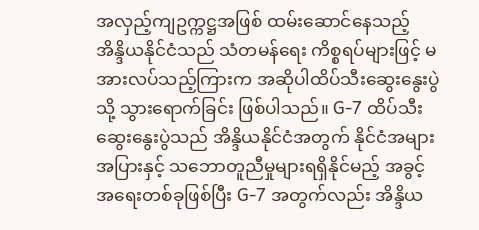အလှည့်ကျဥက္ကဋ္ဌအဖြစ် ထမ်းဆောင်နေသည့် အိန္ဒိယနိုင်ငံသည် သံတမန်ရေး ကိစ္စရပ်များဖြင့် မအားလပ်သည့်ကြားက အဆိုပါထိပ်သီးဆွေးနွေးပွဲသို့ သွားရောက်ခြင်း ဖြစ်ပါသည်။ G-7 ထိပ်သီးဆွေးနွေးပွဲသည် အိန္ဒိယနိုင်ငံအတွက် နိုင်ငံအများအပြားနှင့် သဘောတူညီမှုများရရှိနိုင်မည့် အခွင့်အရေးတစ်ခုဖြစ်ပြီး G-7 အတွက်လည်း အိန္ဒိယ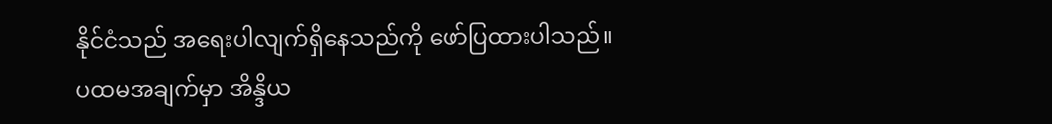နိုင်ငံသည် အရေးပါလျက်ရှိနေသည်ကို ဖော်ပြထားပါသည်။
ပထမအချက်မှာ အိန္ဒိယ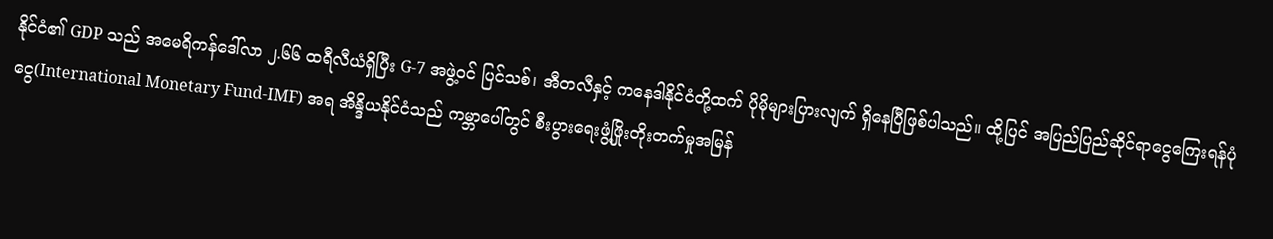နိုင်ငံ၏ GDP သည် အမေရိကန်ဒေါ်လာ ၂.၆၆ ထရီလီယံရှိပြီး G-7 အဖွဲ့ဝင် ပြင်သစ်၊ အီတလီနှင့် ကနေဒါနိုင်ငံတို့ထက် ပိုမိုများပြားလျက် ရှိနေပြီဖြစ်ပါသည်။ ထို့ပြင် အပြည်ပြည်ဆိုင်ရာငွေကြေးရန်ပုံငွေ(International Monetary Fund-IMF) အရ အိန္ဒိယနိုင်ငံသည် ကမ္ဘာပေါ်တွင် စီးပွားရေးဖွံ့ဖြိုးတိုးတက်မှုအမြန်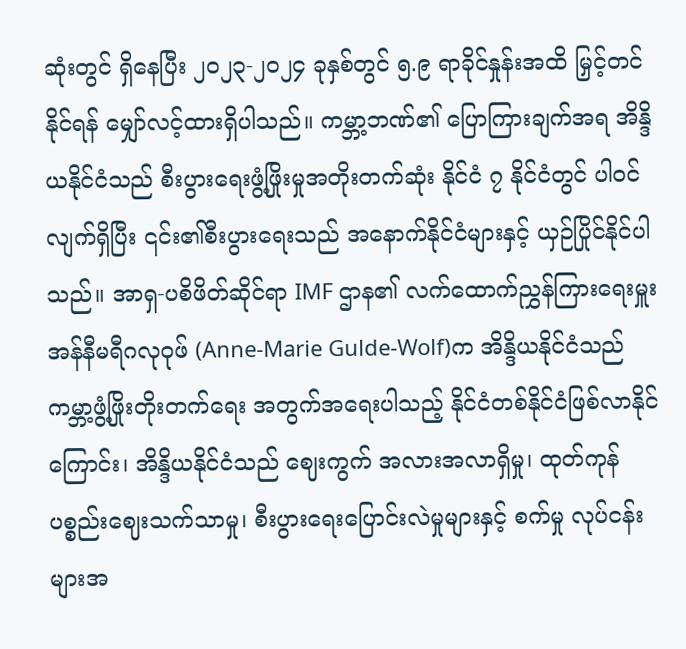ဆုံးတွင် ရှိနေပြီး ၂၀၂၃-၂၀၂၄ ခုနှစ်တွင် ၅.၉ ရာခိုင်နှုန်းအထိ မြှင့်တင်နိုင်ရန် မျှော်လင့်ထားရှိပါသည်။ ကမ္ဘာ့ဘဏ်၏ ပြောကြားချက်အရ အိန္ဒိယနိုင်ငံသည် စီးပွားရေးဖွံ့ဖြိုးမှုအတိုးတက်ဆုံး နိုင်ငံ ၇ နိုင်ငံတွင် ပါဝင်လျက်ရှိပြီး ၎င်း၏စီးပွားရေးသည် အနောက်နိုင်ငံများနှင့် ယှဉ်ပြိုင်နိုင်ပါသည်။ အာရှ-ပစိဖိတ်ဆိုင်ရာ IMF ဌာန၏ လက်ထောက်ညွှန်ကြားရေးမှူး အန်နီမရီဂလုဝုဖ် (Anne-Marie Gulde-Wolf)က အိန္ဒိယနိုင်ငံသည် ကမ္ဘာ့ဖွံ့ဖြိုးတိုးတက်ရေး အတွက်အရေးပါသည့် နိုင်ငံတစ်နိုင်ငံဖြစ်လာနိုင်ကြောင်း၊ အိန္ဒိယနိုင်ငံသည် ဈေးကွက် အလားအလာရှိမှု၊ ထုတ်ကုန်ပစ္စည်းဈေးသက်သာမှု၊ စီးပွားရေးပြောင်းလဲမှုများနှင့် စက်မှု လုပ်ငန်းများအ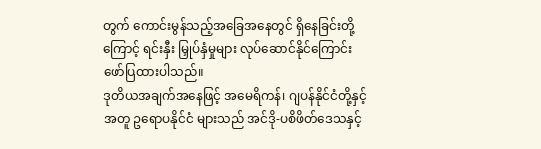တွက် ကောင်းမွန်သည့်အခြေအနေတွင် ရှိနေခြင်းတို့ကြောင့် ရင်းနှီး မြှုပ်နှံမှုများ လုပ်ဆောင်နိုင်ကြောင်း ဖော်ပြထားပါသည်။
ဒုတိယအချက်အနေဖြင့် အမေရိကန်၊ ဂျပန်နိုင်ငံတို့နှင့်အတူ ဥရောပနိုင်ငံ များသည် အင်ဒို-ပစိဖိတ်ဒေသနှင့်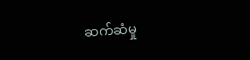ဆက်ဆံမှု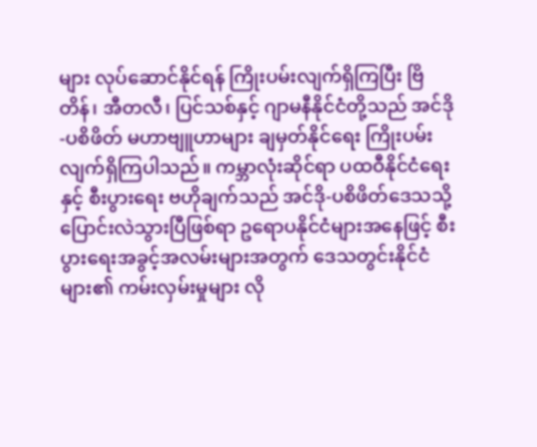များ လုပ်ဆောင်နိုင်ရန် ကြိုးပမ်းလျက်ရှိကြပြီး ဗြိတိန်၊ အီတလီ၊ ပြင်သစ်နှင့် ဂျာမနီနိုင်ငံတို့သည် အင်ဒို-ပစိဖိတ် မဟာဗျူဟာများ ချမှတ်နိုင်ရေး ကြိုးပမ်းလျက်ရှိကြပါသည်။ ကမ္ဘာလုံးဆိုင်ရာ ပထဝီနိုင်ငံရေးနှင့် စီးပွားရေး ဗဟိုချက်သည် အင်ဒို-ပစိဖိတ်ဒေသသို့ ပြောင်းလဲသွားပြီဖြစ်ရာ ဥရောပနိုင်ငံများအနေဖြင့် စီးပွားရေးအခွင့်အလမ်းများအတွက် ဒေသတွင်းနိုင်ငံများ၏ ကမ်းလှမ်းမှုများ လို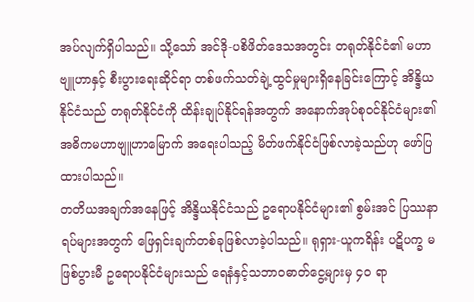အပ်လျက်ရှိပါသည်။ သို့သော် အင်ဒို-ပစိဖိတ်ဒေသအတွင်း တရုတ်နိုင်ငံ၏ မဟာဗျူဟာနှင့် စီးပွားရေးဆိုင်ရာ တစ်ဖက်သတ်ချဲ့ထွင်မှုများရှိနေခြင်းကြောင့် အိန္ဒိယနိုင်ငံသည် တရုတ်နိုင်ငံကို ထိန်းချုပ်နိုင်ရန်အတွက် အနောက်အုပ်စုဝင်နိုင်ငံများ၏ အဓိကမဟာဗျူဟာမြောက် အရေးပါသည့် မိတ်ဖက်နိုင်ငံဖြစ်လာခဲ့သည်ဟု ဖော်ပြထားပါသည်။
တတိယအချက်အနေဖြင့် အိန္ဒိယနိုင်ငံသည် ဥရောပနိုင်ငံများ၏ စွမ်းအင် ပြဿနာရပ်များအတွက် ဖြေရှင်းချက်တစ်ခုဖြစ်လာခဲ့ပါသည်။ ရုရှား-ယူကရိန်း ပဋိပက္ခ မဖြစ်ပွားမီ ဥရောပနိုင်ငံများသည် ရေနံနှင့်သဘာဝဓာတ်ငွေ့များမှ ၄၀ ရာ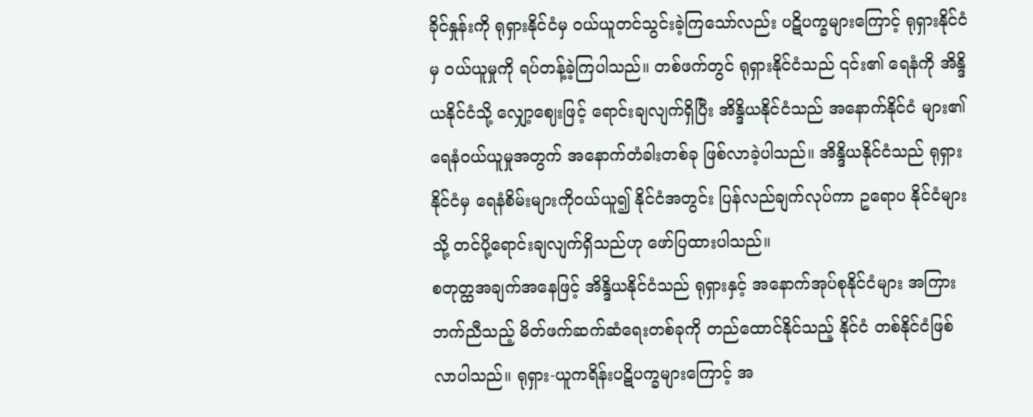ခိုင်နှုန်းကို ရုရှားနိုင်ငံမှ ဝယ်ယူတင်သွင်းခဲ့ကြသော်လည်း ပဋိပက္ခများကြောင့် ရုရှားနိုင်ငံမှ ဝယ်ယူမှုကို ရပ်တန့်ခဲ့ကြပါသည်။ တစ်ဖက်တွင် ရုရှားနိုင်ငံသည် ၎င်း၏ ရေနံကို အိန္ဒိယနိုင်ငံသို့ လျှော့ဈေးဖြင့် ရောင်းချလျက်ရှိပြီး အိန္ဒိယနိုင်ငံသည် အနောက်နိုင်ငံ များ၏ ရေနံဝယ်ယူမှုအတွက် အနောက်တံခါးတစ်ခု ဖြစ်လာခဲ့ပါသည်။ အိန္ဒိယနိုင်ငံသည် ရုရှားနိုင်ငံမှ ရေနံစိမ်းများကိုဝယ်ယူ၍ နိုင်ငံအတွင်း ပြန်လည်ချက်လုပ်ကာ ဥရောပ နိုင်ငံများသို့ တင်ပို့ရောင်းချလျက်ရှိသည်ဟု ဖော်ပြထားပါသည်။
စတုတ္ထအချက်အနေဖြင့် အိန္ဒိယနိုင်ငံသည် ရုရှားနှင့် အနောက်အုပ်စုနိုင်ငံများ အကြား ဘက်ညီသည့် မိတ်ဖက်ဆက်ဆံရေးတစ်ခုကို တည်ထောင်နိုင်သည့် နိုင်ငံ တစ်နိုင်ငံဖြစ်လာပါသည်။ ရုရှား-ယူကရိန်းပဋိပက္ခများကြောင့် အ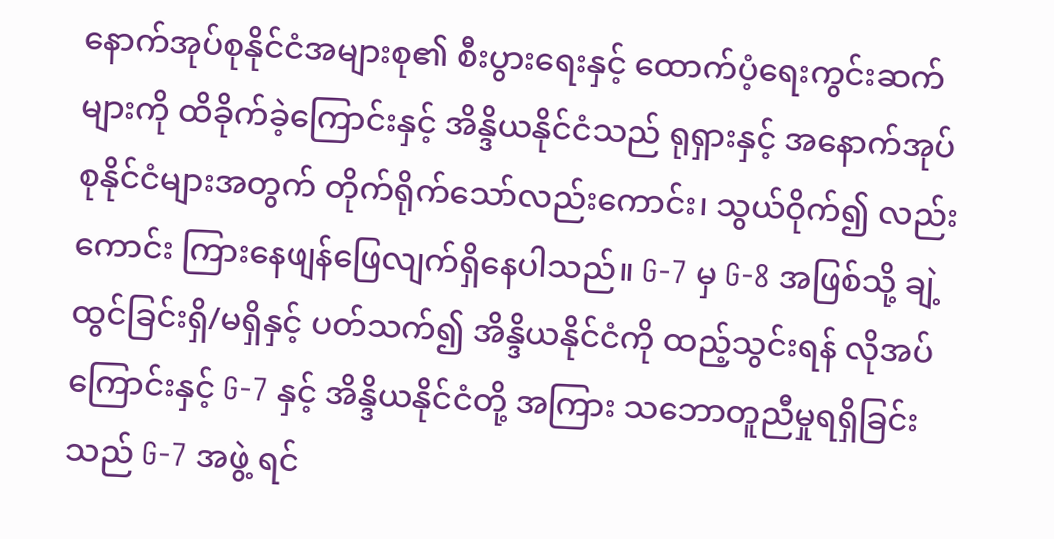နောက်အုပ်စုနိုင်ငံအများစု၏ စီးပွားရေးနှင့် ထောက်ပံ့ရေးကွင်းဆက်များကို ထိခိုက်ခဲ့ကြောင်းနှင့် အိန္ဒိယနိုင်ငံသည် ရုရှားနှင့် အနောက်အုပ်စုနိုင်ငံများအတွက် တိုက်ရိုက်သော်လည်းကောင်း၊ သွယ်ဝိုက်၍ လည်းကောင်း ကြားနေဖျန်ဖြေလျက်ရှိနေပါသည်။ G-7 မှ G-8 အဖြစ်သို့ ချဲ့ထွင်ခြင်းရှိ/မရှိနှင့် ပတ်သက်၍ အိန္ဒိယနိုင်ငံကို ထည့်သွင်းရန် လိုအပ်ကြောင်းနှင့် G-7 နှင့် အိန္ဒိယနိုင်ငံတို့ အကြား သဘောတူညီမှုရရှိခြင်းသည် G-7 အဖွဲ့ ရင်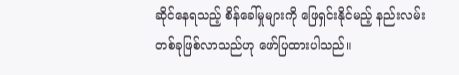ဆိုင်နေရသည့် စိန်ခေါ်မှုများကို ဖြေရှင်းနိုင်မည့် နည်းလမ်းတစ်ခုဖြစ်လာသည်ဟု ဖော်ပြထားပါသည်။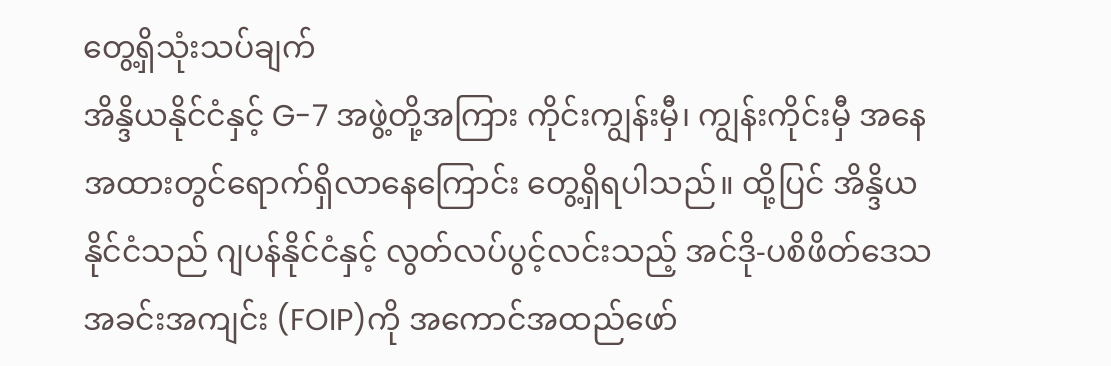တွေ့ရှိသုံးသပ်ချက်
အိန္ဒိယနိုင်ငံနှင့် G-7 အဖွဲ့တို့အကြား ကိုင်းကျွန်းမှီ၊ ကျွန်းကိုင်းမှီ အနေအထားတွင်ရောက်ရှိလာနေကြောင်း တွေ့ရှိရပါသည်။ ထို့ပြင် အိန္ဒိယနိုင်ငံသည် ဂျပန်နိုင်ငံနှင့် လွတ်လပ်ပွင့်လင်းသည့် အင်ဒို-ပစိဖိတ်ဒေသ အခင်းအကျင်း (FOIP)ကို အကောင်အထည်ဖော်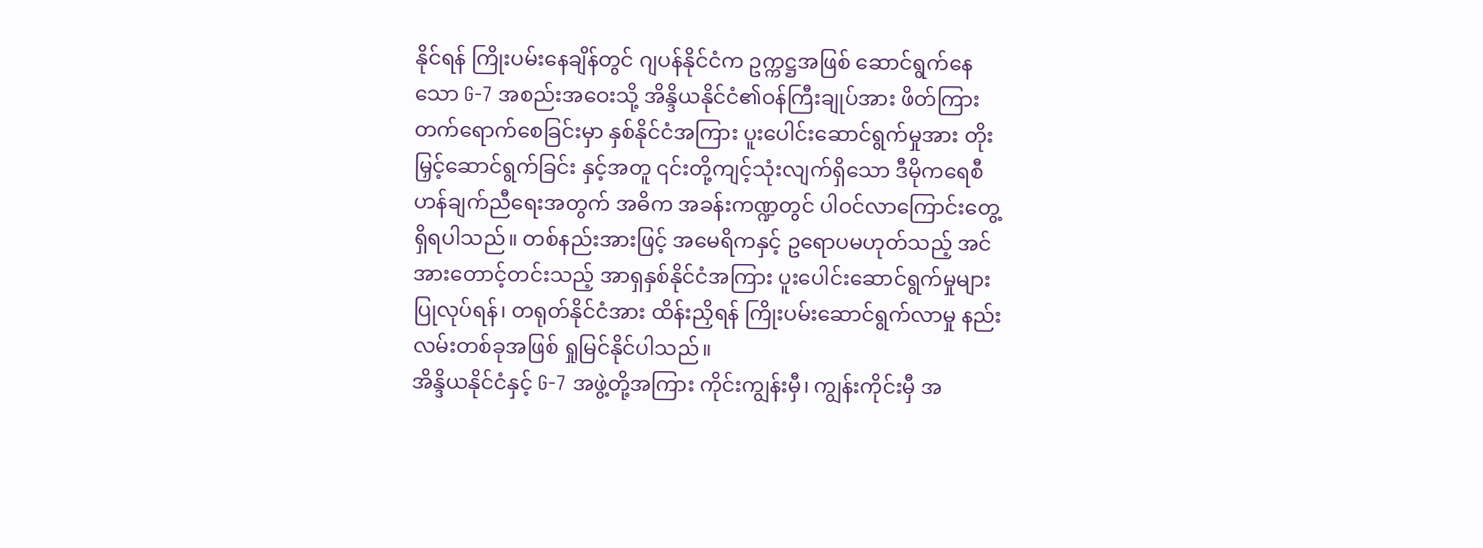နိုင်ရန် ကြိုးပမ်းနေချိန်တွင် ဂျပန်နိုင်ငံက ဥက္ကဋ္ဌအဖြစ် ဆောင်ရွက်နေသော G-7 အစည်းအဝေးသို့ အိန္ဒိယနိုင်ငံ၏ဝန်ကြီးချုပ်အား ဖိတ်ကြား တက်ရောက်စေခြင်းမှာ နှစ်နိုင်ငံအကြား ပူးပေါင်းဆောင်ရွက်မှုအား တိုးမြှင့်ဆောင်ရွက်ခြင်း နှင့်အတူ ၎င်းတို့ကျင့်သုံးလျက်ရှိသော ဒီမိုကရေစီဟန်ချက်ညီရေးအတွက် အဓိက အခန်းကဏ္ဍတွင် ပါဝင်လာကြောင်းတွေ့ရှိရပါသည်။ တစ်နည်းအားဖြင့် အမေရိကနှင့် ဥရောပမဟုတ်သည့် အင်အားတောင့်တင်းသည့် အာရှနှစ်နိုင်ငံအကြား ပူးပေါင်းဆောင်ရွက်မှုများ ပြုလုပ်ရန်၊ တရုတ်နိုင်ငံအား ထိန်းညှိရန် ကြိုးပမ်းဆောင်ရွက်လာမှု နည်းလမ်းတစ်ခုအဖြစ် ရှုမြင်နိုင်ပါသည်။
အိန္ဒိယနိုင်ငံနှင့် G-7 အဖွဲ့တို့အကြား ကိုင်းကျွန်းမှီ၊ ကျွန်းကိုင်းမှီ အ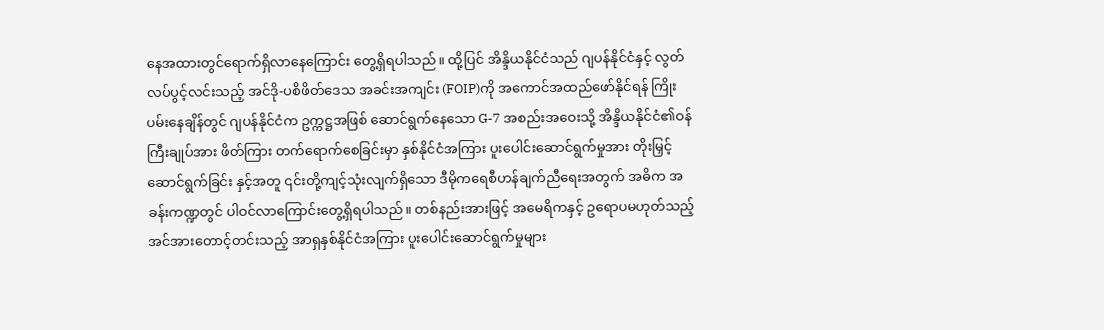နေအထားတွင်ရောက်ရှိလာနေကြောင်း တွေ့ရှိရပါသည်။ ထို့ပြင် အိန္ဒိယနိုင်ငံသည် ဂျပန်နိုင်ငံနှင့် လွတ်လပ်ပွင့်လင်းသည့် အင်ဒို-ပစိဖိတ်ဒေသ အခင်းအကျင်း (FOIP)ကို အကောင်အထည်ဖော်နိုင်ရန် ကြိုးပမ်းနေချိန်တွင် ဂျပန်နိုင်ငံက ဥက္ကဋ္ဌအဖြစ် ဆောင်ရွက်နေသော G-7 အစည်းအဝေးသို့ အိန္ဒိယနိုင်ငံ၏ဝန်ကြီးချုပ်အား ဖိတ်ကြား တက်ရောက်စေခြင်းမှာ နှစ်နိုင်ငံအကြား ပူးပေါင်းဆောင်ရွက်မှုအား တိုးမြှင့်ဆောင်ရွက်ခြင်း နှင့်အတူ ၎င်းတို့ကျင့်သုံးလျက်ရှိသော ဒီမိုကရေစီဟန်ချက်ညီရေးအတွက် အဓိက အခန်းကဏ္ဍတွင် ပါဝင်လာကြောင်းတွေ့ရှိရပါသည်။ တစ်နည်းအားဖြင့် အမေရိကနှင့် ဥရောပမဟုတ်သည့် အင်အားတောင့်တင်းသည့် အာရှနှစ်နိုင်ငံအကြား ပူးပေါင်းဆောင်ရွက်မှုများ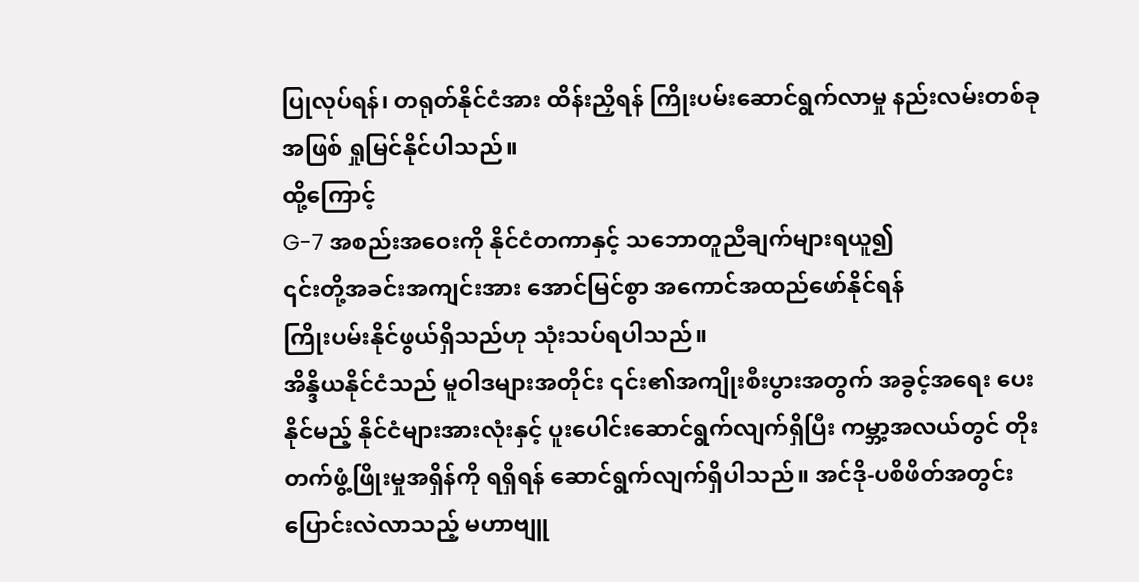ပြုလုပ်ရန်၊ တရုတ်နိုင်ငံအား ထိန်းညှိရန် ကြိုးပမ်းဆောင်ရွက်လာမှု နည်းလမ်းတစ်ခုအဖြစ် ရှုမြင်နိုင်ပါသည်။
ထို့ကြောင့်
G-7 အစည်းအဝေးကို နိုင်ငံတကာနှင့် သဘောတူညီချက်များရယူ၍
၎င်းတို့အခင်းအကျင်းအား အောင်မြင်စွာ အကောင်အထည်ဖော်နိုင်ရန်
ကြိုးပမ်းနိုင်ဖွယ်ရှိသည်ဟု သုံးသပ်ရပါသည်။
အိန္ဒိယနိုင်ငံသည် မူဝါဒများအတိုင်း ၎င်း၏အကျိုးစီးပွားအတွက် အခွင့်အရေး ပေးနိုင်မည့် နိုင်ငံများအားလုံးနှင့် ပူးပေါင်းဆောင်ရွက်လျက်ရှိပြီး ကမ္ဘာ့အလယ်တွင် တိုးတက်ဖွံ့ဖြိုးမှုအရှိန်ကို ရရှိရန် ဆောင်ရွက်လျက်ရှိပါသည်။ အင်ဒို-ပစိဖိတ်အတွင်း ပြောင်းလဲလာသည့် မဟာဗျူ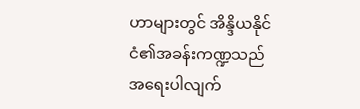ဟာများတွင် အိန္ဒိယနိုင်ငံ၏အခန်းကဏ္ဍသည် အရေးပါလျက်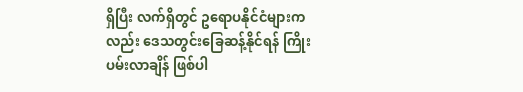ရှိပြီး လက်ရှိတွင် ဥရောပနိုင်ငံများကလည်း ဒေသတွင်းခြေဆန့်နိုင်ရန် ကြိုးပမ်းလာချိန် ဖြစ်ပါ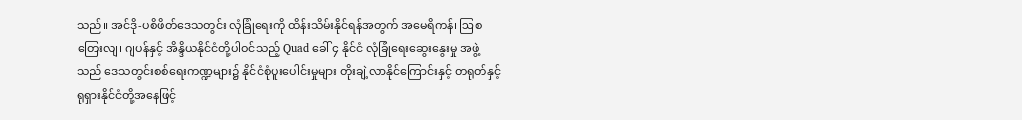သည်။ အင်ဒို-ပစိဖိတ်ဒေသတွင်း လုံခြုံရေးကို ထိန်းသိမ်းနိုင်ရန်အတွက် အမေရိကန်၊ ဩစတြေးလျ၊ ဂျပန်နှင့် အိန္ဒိယနိုင်ငံတို့ပါဝင်သည့် Quad ခေါ် ၄ နိုင်ငံ လုံခြုံရေးဆွေးနွေးမှု အဖွဲ့သည် ဒေသတွင်းစစ်ရေးကဏ္ဍများ၌ နိုင်ငံစုံပူးပေါင်းမှုများ တိုးချဲ့လာနိုင်ကြောင်းနှင့် တရုတ်နှင့် ရုရှားနိုင်ငံတို့အနေဖြင့်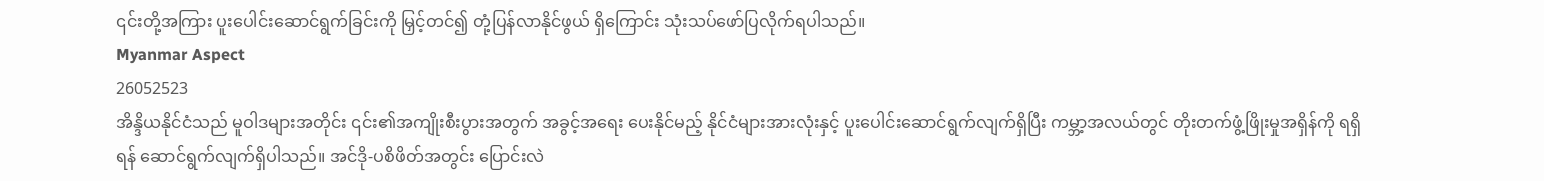၎င်းတို့အကြား ပူးပေါင်းဆောင်ရွက်ခြင်းကို မြှင့်တင်၍ တုံ့ပြန်လာနိုင်ဖွယ် ရှိကြောင်း သုံးသပ်ဖော်ပြလိုက်ရပါသည်။
Myanmar Aspect
26052523
အိန္ဒိယနိုင်ငံသည် မူဝါဒများအတိုင်း ၎င်း၏အကျိုးစီးပွားအတွက် အခွင့်အရေး ပေးနိုင်မည့် နိုင်ငံများအားလုံးနှင့် ပူးပေါင်းဆောင်ရွက်လျက်ရှိပြီး ကမ္ဘာ့အလယ်တွင် တိုးတက်ဖွံ့ဖြိုးမှုအရှိန်ကို ရရှိရန် ဆောင်ရွက်လျက်ရှိပါသည်။ အင်ဒို-ပစိဖိတ်အတွင်း ပြောင်းလဲ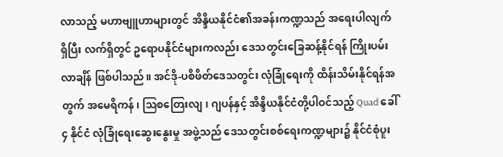လာသည့် မဟာဗျူဟာများတွင် အိန္ဒိယနိုင်ငံ၏အခန်းကဏ္ဍသည် အရေးပါလျက် ရှိပြီး လက်ရှိတွင် ဥရောပနိုင်ငံများကလည်း ဒေသတွင်းခြေဆန့်နိုင်ရန် ကြိုးပမ်းလာချိန် ဖြစ်ပါသည်။ အင်ဒို-ပစိဖိတ်ဒေသတွင်း လုံခြုံရေးကို ထိန်းသိမ်းနိုင်ရန်အတွက် အမေရိကန်၊ ဩစတြေးလျ၊ ဂျပန်နှင့် အိန္ဒိယနိုင်ငံတို့ပါဝင်သည့် Quad ခေါ် ၄ နိုင်ငံ လုံခြုံရေးဆွေးနွေးမှု အဖွဲ့သည် ဒေသတွင်းစစ်ရေးကဏ္ဍများ၌ နိုင်ငံစုံပူး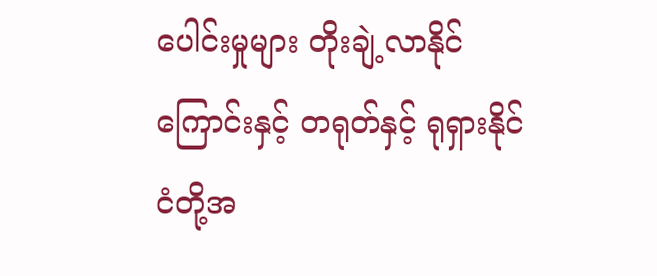ပေါင်းမှုများ တိုးချဲ့လာနိုင်ကြောင်းနှင့် တရုတ်နှင့် ရုရှားနိုင်ငံတို့အ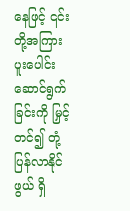နေဖြင့် ၎င်းတို့အကြား ပူးပေါင်းဆောင်ရွက်ခြင်းကို မြှင့်တင်၍ တုံ့ပြန်လာနိုင်ဖွယ် ရှိ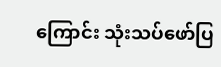ကြောင်း သုံးသပ်ဖော်ပြ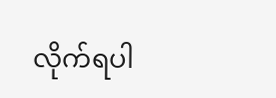လိုက်ရပါ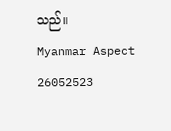သည်။
Myanmar Aspect
26052523